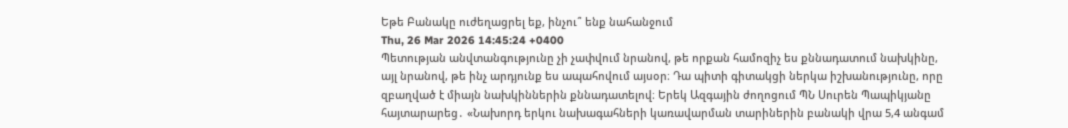Եթե Բանակը ուժեղացրել եք, ինչու՞ ենք նահանջում
Thu, 26 Mar 2026 14:45:24 +0400
Պետության անվտանգությունը չի չափվում նրանով, թե որքան համոզիչ ես քննադատում նախկինը, այլ նրանով, թե ինչ արդյունք ես ապահովում այսօր։ Դա պիտի գիտակցի ներկա իշխանությունը, որը զբաղված է միայն նախկիններին քննադատելով։ Երեկ Ազգային ժողոցում ՊՆ Սուրեն Պապիկյանը հայտարարեց․ «Նախորդ երկու նախագահների կառավարման տարիներին բանակի վրա 5,4 անգամ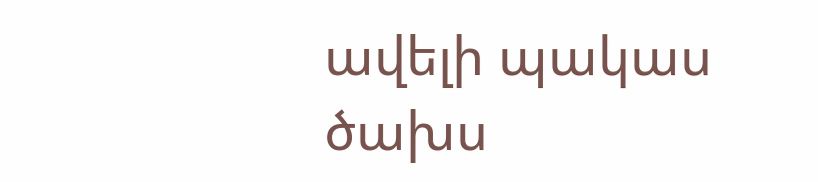ավելի պակաս ծախս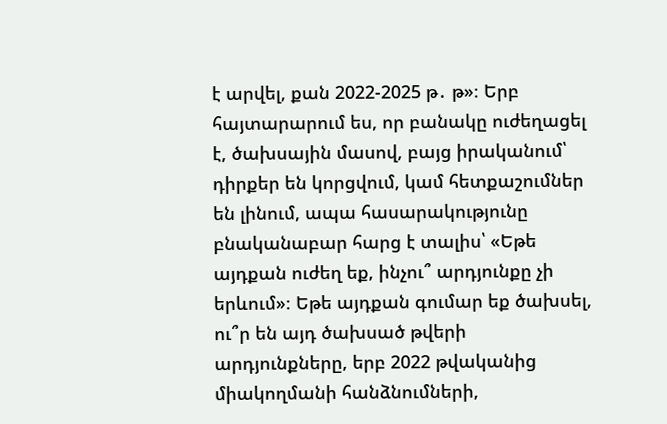է արվել, քան 2022-2025 թ․ թ»։ Երբ հայտարարում ես, որ բանակը ուժեղացել է, ծախսային մասով, բայց իրականում՝ դիրքեր են կորցվում, կամ հետքաշումներ են լինում, ապա հասարակությունը բնականաբար հարց է տալիս՝ «Եթե այդքան ուժեղ եք, ինչու՞ արդյունքը չի երևում»։ Եթե այդքան գումար եք ծախսել, ու՞ր են այդ ծախսած թվերի արդյունքները, երբ 2022 թվականից միակողմանի հանձնումների,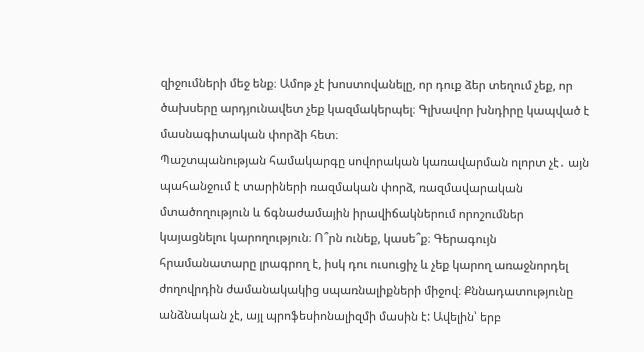զիջումների մեջ ենք։ Ամոթ չէ խոստովանելը, որ դուք ձեր տեղում չեք, որ ծախսերը արդյունավետ չեք կազմակերպել։ Գլխավոր խնդիրը կապված է մասնագիտական փորձի հետ։
Պաշտպանության համակարգը սովորական կառավարման ոլորտ չէ․ այն պահանջում է տարիների ռազմական փորձ, ռազմավարական մտածողություն և ճգնաժամային իրավիճակներում որոշումներ կայացնելու կարողություն։ Ո՞րն ունեք, կասե՞ք։ Գերագույն հրամանատարը լրագրող է, իսկ դու ուսուցիչ և չեք կարող առաջնորդել ժողովրդին ժամանակակից սպառնալիքների միջով։ Քննադատությունը անձնական չէ, այլ պրոֆեսիոնալիզմի մասին է: Ավելին՝ երբ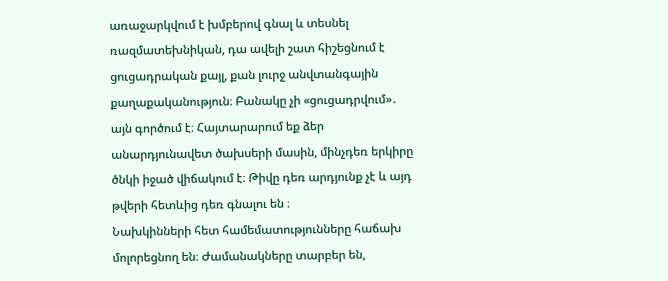առաջարկվում է խմբերով գնալ և տեսնել ռազմատեխնիկան, դա ավելի շատ հիշեցնում է ցուցադրական քայլ, քան լուրջ անվտանգային քաղաքականություն։ Բանակը չի «ցուցադրվում»․ այն գործում է։ Հայտարարում եք ձեր անարդյունավետ ծախսերի մասին, մինչդեռ երկիրը ծնկի իջած վիճակում է։ Թիվը դեռ արդյունք չէ և այդ թվերի հետևից դեռ գնալու են ։
Նախկինների հետ համեմատությունները հաճախ մոլորեցնող են։ Ժամանակները տարբեր են,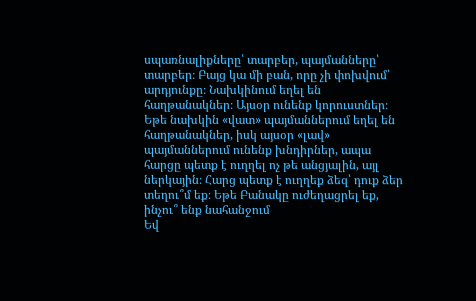սպառնալիքները՝ տարբեր, պայմանները՝ տարբեր։ Բայց կա մի բան, որը չի փոխվում՝ արդյունքը։ Նախկինում եղել են հաղթանակներ։ Այսօր ունենք կորուստներ։
Եթե նախկին «վատ» պայմաններում եղել են հաղթանակներ, իսկ այսօր «լավ» պայմաններում ունենք խնդիրներ, ապա հարցը պետք է ուղղել ոչ թե անցյալին, այլ ներկային։ Հարց պետք է ուղղեք ձեզ՝ դուք ձեր տեղու՞մ եք։ Եթե Բանակը ուժեղացրել եք, ինչու՞ ենք նահանջում
Եվ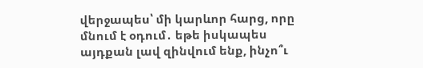վերջապես՝ մի կարևոր հարց, որը մնում է օդում․ եթե իսկապես այդքան լավ զինվում ենք, ինչո՞ւ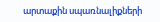արտաքին սպառնալիքների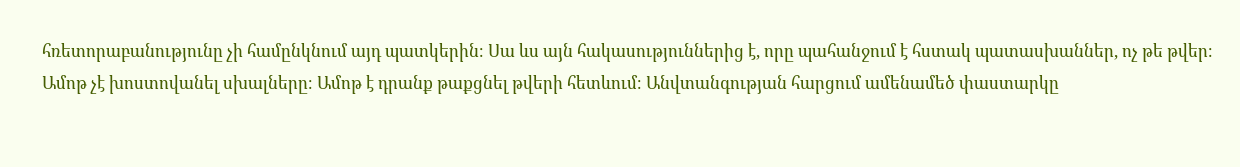հռետորաբանությունը չի համընկնում այդ պատկերին։ Սա ևս այն հակասություններից է, որը պահանջում է հստակ պատասխաններ, ոչ թե թվեր։ Ամոթ չէ խոստովանել սխալները։ Ամոթ է դրանք թաքցնել թվերի հետևում։ Անվտանգության հարցում ամենամեծ փաստարկը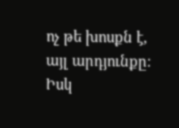ոչ թե խոսքն է, այլ արդյունքը։ Իսկ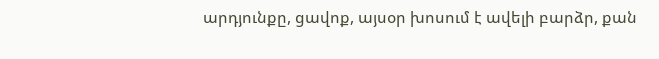արդյունքը, ցավոք, այսօր խոսում է ավելի բարձր, քան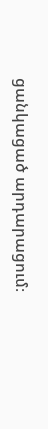ցանկացած արդարացում։